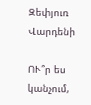Զեփյուռ Վարդենի

ՈՒ՞ր ես կանչում,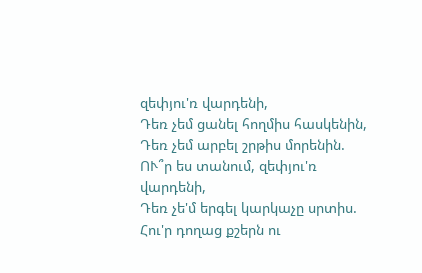զեփյու'ռ վարդենի,
Դեռ չեմ ցանել հողմիս հասկենին,
Դեռ չեմ արբել շրթիս մորենին.
ՈՒ՞ր ես տանում, զեփյու'ռ վարդենի,
Դեռ չե'մ երգել կարկաչը սրտիս.
Հու'ր դողաց քշերն ու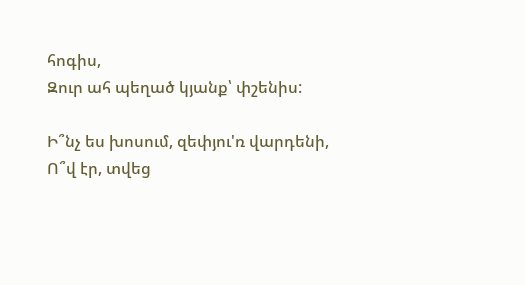հոգիս,
Զուր ահ պեղած կյանք՝ փշենիս:

Ի՞նչ ես խոսում, զեփյու'ռ վարդենի,
Ո՞վ էր, տվեց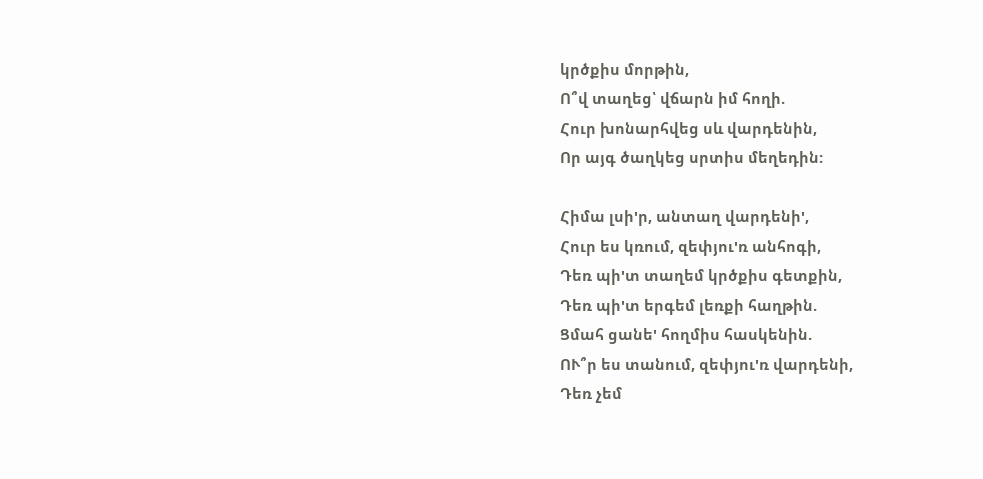կրծքիս մորթին,
Ո՞վ տաղեց՝ վճարն իմ հողի.
Հուր խոնարհվեց սև վարդենին,
Որ այգ ծաղկեց սրտիս մեղեդին:

Հիմա լսի'ր, անտաղ վարդենի',
Հուր ես կռում, զեփյու'ռ անհոգի,
Դեռ պի'տ տաղեմ կրծքիս գետքին,
Դեռ պի'տ երգեմ լեռքի հաղթին.
Ցմահ ցանե' հողմիս հասկենին.
ՈՒ՞ր ես տանում, զեփյու'ռ վարդենի,
Դեռ չեմ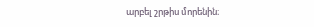արբել շրթիս մորենին։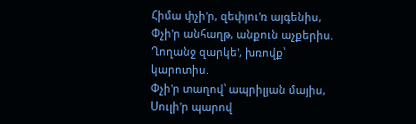Հիմա փչի'ր, զեփյու'ռ այգենիս,
Փչի'ր անհաղթ, անքուն աչքերիս.
Ղողանջ զարկե', խռովք՝ կարոտիս.
Փչի'ր տաղով՝ ապրիլյան մայիս,
Սուլի'ր պարով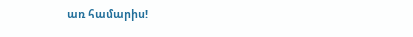առ համարիս!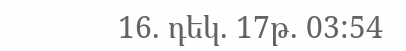16. դեկ. 17թ. 03:54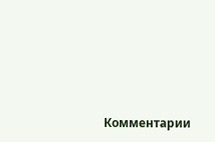Комментарии